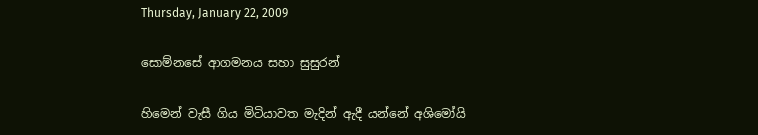Thursday, January 22, 2009

සොම්නසේ ආගමනය සහා සුසුරන්

හිමෙන් වැසී ගිය මිටියාවත මැදින් ඇදී යන්නේ අශිමෝයි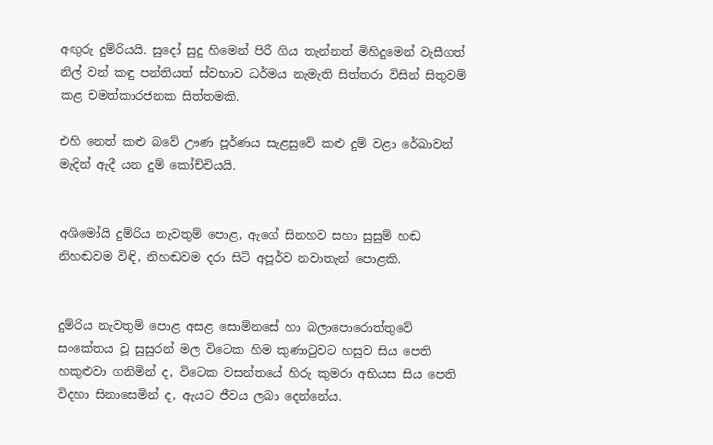අඟුරු දුම්රියයි. සුදෝ සුදු හිමෙන් පිරී ගිය තැන්නත් මිහිදුමෙන් වැසීගත් නිල් වන් කඳු පන්තියත් ස්වභාව ධර්මය නැමැති සිත්තරා විසින් සිතුවම් කළ චමත්කාරජනක සිත්තමකි.

එහි නෙත් කළු බවේ ඌණ පූර්ණය සැළසුවේ කළු දුම් වළා රේඛාවන් මැදින් ඇදී යන දුම් කෝච්චියයි.


අශිමෝයි දුම්රිය නැවතුම් පොළ, ඇගේ සිනහව සහා සුසුම් හඬ නිහඬවම විඳි, නිහඬවම දරා සිටි අපූර්ව නවාතැන් පොළකි.


දුම්රිය නැවතුම් පොළ අසළ සොම්නසේ හා බලාපොරොත්තුවේ සංකේතය වූ සුසුරන් මල විටෙක හිම කුණාටුවට හසුව සිය පෙති හකුළුවා ගනිමින් ද, විටෙක වසන්තයේ හිරු කුමරා අභියස සිය පෙති විදහා සිනාසෙමින් ද, ඇයට ජීවය ලබා දෙන්නේය.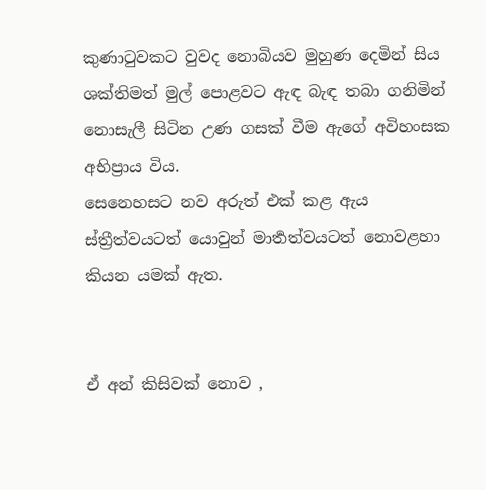කුණාටුවකට වුවද නොබියව මුහුණ දෙමින් සිය ශක්තිමත් මුල් පොළවට ඇඳ බැඳ තබා ගනිමින් නොසැලී සිටින උණ ගසක් වීම ඇගේ අවිහංසක අභිප්‍රාය විය.
සෙනෙහසට නව අරුත් එක් කළ ඇය ස්ත්‍රීත්වයටත් යොවුන් මාර්‍තත්වයටත් නොවළහා කියන යමක් ඇත.


ඒ අන් කිසිවක් නොව ,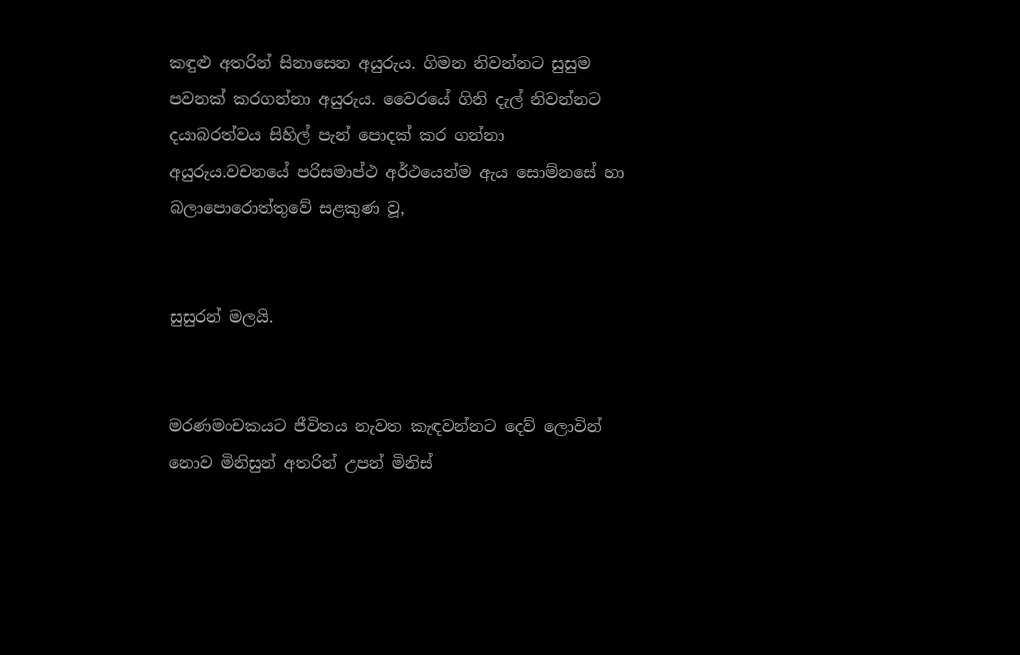කඳුළු අතරින් සිනාසෙන අයුරුය. ගිමන නිවන්නට සුසුම පවනක් කරගන්නා අයුරුය. වෛරයේ ගිනි දැල් නිවන්නට දයාබරත්වය සිහිල් පැන් පොදක් කර ගන්නා අයුරුය.වචනයේ පරිසමාප්ථ අර්ථයෙන්ම ඇය සොම්නසේ හා බලාපොරොත්තුවේ සළකුණ වූ,


සුසුරන් මලයි.


මරණමංචකයට ජීවිතය නැවත කැඳවන්නට දෙව් ලොවින් නොව මිනිසුන් අතරින් උපන් මිනිස්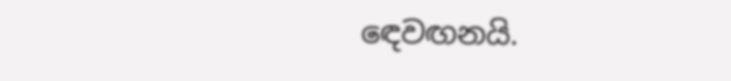ඳෙවඟනයි.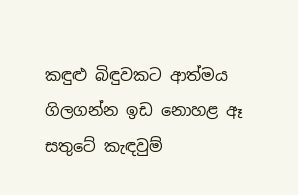කඳුළු බිඳුවකට ආත්මය ගිලගන්න ඉඩ නොහළ ඈ සතුටේ කැඳවුම්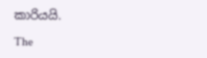කාරියයි.

The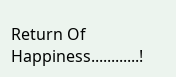Return Of Happiness............!